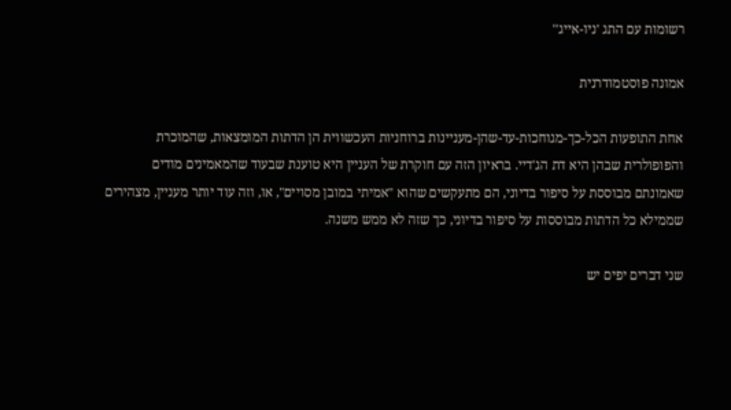רשומות עם התג 'ניו-אייג''

אמונה פוסטמודרנית

אחת התופעות הכל-כך-מגוחכות-עד-שהן-מעניינות ברוחניות העכשווית הן הדתות המומצאות, שהמוכרת והפופולרית שבהן היא דת הג'דיי. בראיון הזה עם חוקרת של העניין היא טוענת שבעוד שהמאמינים מודים שאמונתם מבוססת על סיפור בדיוני, הם מתעקשים שהוא "אמיתי במובן מסויים", או, וזה עוד יותר מעניין, מצהירים שממילא כל הדתות מבוססות על סיפור בדיוני, כך שזה לא ממש משנה.

שני דברים יפים יש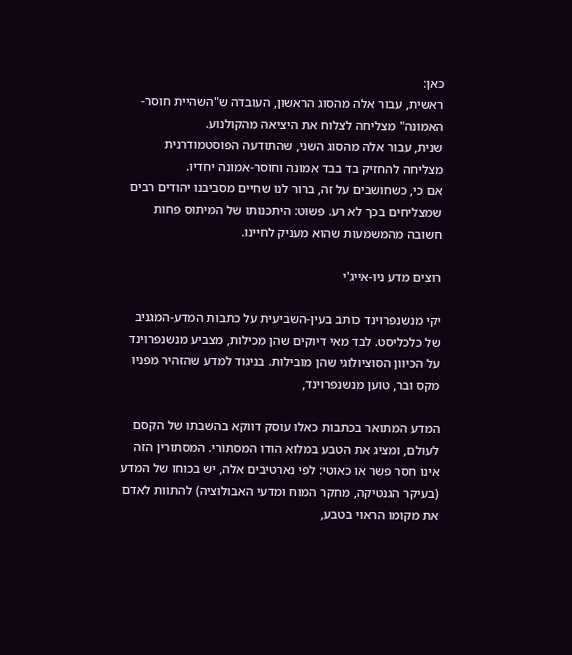כאן:
ראשית, עבור אלה מהסוג הראשון, העובדה ש"השהיית חוסר-האמונה" מצליחה לצלוח את היציאה מהקולנוע.
שנית, עבור אלה מהסוג השני, שהתודעה הפוסטמודרנית מצליחה להחזיק בד בבד אמונה וחוסר-אמונה יחדיו.
אם כי, כשחושבים על זה, ברור לנו שחיים מסביבנו יהודים רבים שמצליחים בכך לא רע. פשוט: היתכנותו של המיתוס פחות חשובה מהמשמעות שהוא מעניק לחיינו.

רוצים מדע ניו-אייג'י

יקי מנשנפרוינד כותב בעין-השביעית על כתבות המדע-המגניב של כלכליסט. לבד מאי דיוקים שהן מכילות, מצביע מנשנפרוינד על הכיוון הסוציולוגי שהן מובילות. בניגוד למדע שהזהיר מפניו מקס ובר, טוען מנשנפרוינד,

המדע המתואר בכתבות כאלו עוסק דווקא בהשבתו של הקסם לעולם, ומציג את הטבע במלוא הודו המסתורי. המסתורין הזה אינו חסר פשר או כאוטי: לפי נארטיבים אלה, יש בכוחו של המדע (בעיקר הגנטיקה, מחקר המוח ומדעי האבולוציה) להתוות לאדם את מקומו הראוי בטבע,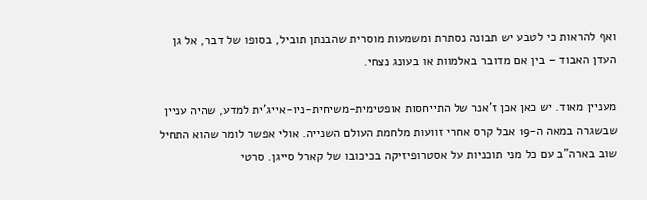ואף להראות כי לטבע יש תבונה נסתרת ומשמעות מוסרית שהבנתן תוביל, בסופו של דבר, אל גן העדן האבוד – בין אם מדובר באלמוות או בעונג נצחי.

מעניין מאוד. יש כאן אכן ז'אנר של התייחסות אופטימית-משיחית-ניו-אייג'ית למדע, שהיה עניין שבשגרה במאה ה-19 אבל קרס אחרי זוועות מלחמת העולם השנייה. אולי אפשר לומר שהוא התחיל שוב בארה"ב עם כל מני תוכניות על אסטרופיזיקה בכיכובו של קארל סייגן. סרטי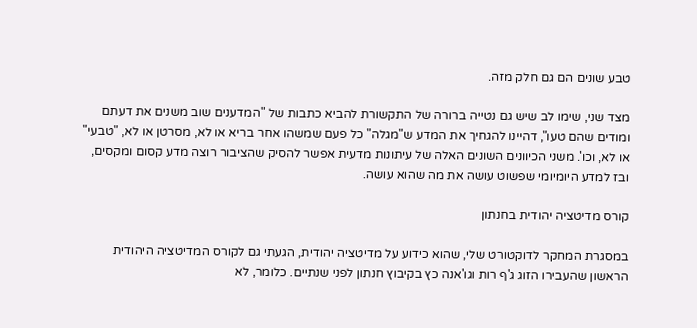טבע שונים הם גם חלק מזה.

מצד שני, שימו לב שיש גם נטייה ברורה של התקשורת להביא כתבות של "המדענים שוב משנים את דעתם ומודים שהם טעו", דהיינו להגחיך את המדע ש"מגלה" כל פעם שמשהו אחר בריא או לא, מסרטן או לא, "טבעי" או לא, וכו'. משני הכיוונים השונים האלה של עיתונות מדעית אפשר להסיק שהציבור רוצה מדע קסום ומקסים, ובז למדע היומיומי שפשוט עושה את מה שהוא עושה.

קורס מדיטציה יהודית בחנתון

במסגרת המחקר לדוקטורט שלי, שהוא כידוע על מדיטציה יהודית, הגעתי גם לקורס המדיטציה היהודית הראשון שהעבירו הזוג ג'ף רות וגו'אנה כץ בקיבוץ חנתון לפני שנתיים. כלומר, לא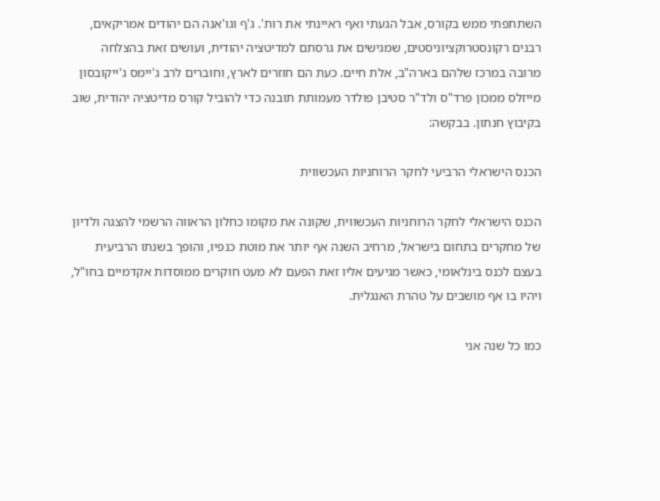השתתפתי ממש בקורס, אבל הגעתי ואף ראיינתי את רות'. ג'ף וגו'אנה הם יהודים אמריקאים, רבנים רקונסטרוקציוניסטים, שמגישים את גרסתם למדיטציה יהודית, ועושים זאת בהצלחה מרובה במרכז שלהם בארה"ב, אלת חיים. כעת הם חוזרים לארץ, וחוברים לרב ג'יימס ג'ייקובסון מייזלס ממכון פרד"ס ולד"ר סטיבן פולדר מעמותת תובנה כדי להוביל קורס מדיטציה יהודית, שוב בקיבוץ חנתון. בבקשה:

הכנס הישראלי הרביעי לחקר הרוחניות העכשווית

הכנס הישראלי לחקר הרוחניות העכשווית, שקונה את מקומו כחלון הראווה הרשמי להצגה ולדיון של מחקרים בתחום בישראל, מרחיב השנה אף יותר את מוטת כנפיו, והופך בשנתו הרביעית בעצם לכנס בינלאומי, כאשר מגיעים אליו זאת הפעם לא מעט חוקרים ממוסדות אקדמיים בחו"ל, ויהיו בו אף מושבים על טהרת האנגלית.

כמו כל שנה אני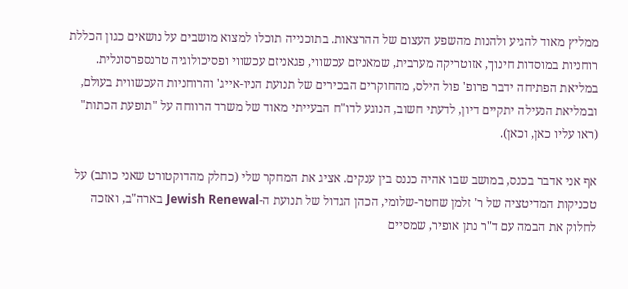ממליץ מאוד להגיע ולהנות מהשפע העצום של ההרצאות. בתוכנייה תוכלו למצוא מושבים על נושאים כגון הכללת רוחניות במוסדות חינוך, אזוטריקה מערבית, שמאניזם עכשווי, פגאניזם עכשווי ופסיכולוגיה טרנספרסונלית. במליאת הפתיחה ידבר פרופ' פול הילס, מהחוקרים הבכירים של תנועת הניו-אייג' והרוחניות העכשווית בעולם, ובמליאת הנעילה יתקיים דיון, לדעתי חשוב, הנוגע לדו"ח הבעייתי מאוד של משרד הרווחה על "תופעת הכתות" (ראו עליו כאן, וכאן).

אף אני אדבר בכנס, במושב שבו אהיה כננס בין ענקים. אציג את המחקר שלי (כחלק מהדוקטורט שאני כותב) על טכניקות המדיטציה של ר' זלמן שחטר-שלומי, הכהן הגדול של תנועת ה-Jewish Renewal בארה"ב, ואזכה לחלוק את הבמה עם ד"ר נתן אופיר, שמסיים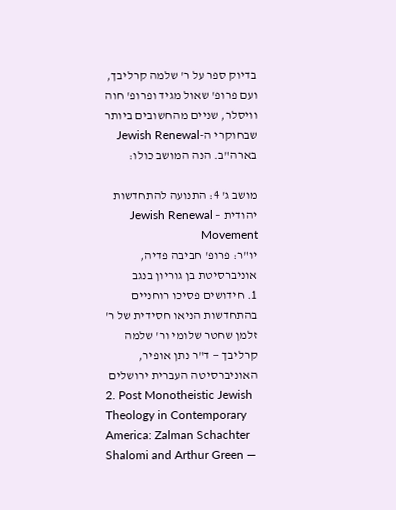בדיוק ספר על ר' שלמה קרליבך, ועם פרופ' שאול מגיד ופרופ' חוה וויסלר, שניים מהחשובים ביותר שבחוקרי ה-Jewish Renewal בארה"ב. הנה המושב כולו:

מושב ג' 4: התנועה להתחדשות יהודית – Jewish Renewal Movement
יו"ר: פרופ' חביבה פדיה, אוניברסיטת בן גוריון בנגב
1. חידושים פסיכו רוחניים בהתחדשות הניאו חסידית של ר' זלמן שחטר שלומי ור' שלמה קרליבך — ד"ר נתן אופיר, האוניברסיטה העברית ירושלים
2. Post Monotheistic Jewish Theology in Contemporary America: Zalman Schachter Shalomi and Arthur Green —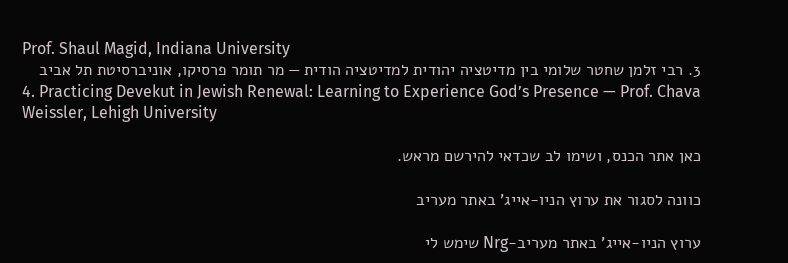Prof. Shaul Magid, Indiana University
3. רבי זלמן שחטר שלומי בין מדיטציה יהודית למדיטציה הודית — מר תומר פרסיקו, אוניברסיטת תל אביב
4. Practicing Devekut in Jewish Renewal: Learning to Experience God’s Presence — Prof. Chava Weissler, Lehigh University

כאן אתר הכנס, ושימו לב שכדאי להירשם מראש.

כוונה לסגור את ערוץ הניו-אייג' באתר מעריב

ערוץ הניו-אייג' באתר מעריב-Nrg שימש לי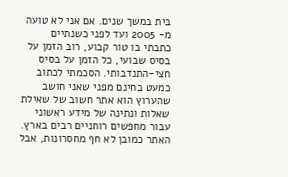בית במשך שנים. אם אני לא טועה מ- 2005 ועד לפני כשנתיים כתבתי בו טור קבוע, רוב הזמן על בסיס שבועי, כל הזמן על בסיס חצי-התנדבותי. הסכמתי לכתוב כמעט בחינם מפני שאני חושב שהערוץ הוא אתר חשוב של שאילת שאלות ונתינה של מידע ראשוני עבור מחפשים רוחניים רבים בארץ. האתר כמובן לא חף מחסרונות, אבל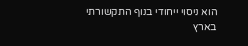הוא ניסוי ייחודי בנוף התקשורתי בארץ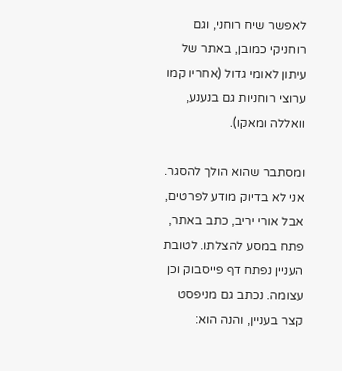לאפשר שיח רוחני, וגם רוחניקי כמובן, באתר של עיתון לאומי גדול (אחריו קמו ערוצי רוחניות גם בנענע, וואללה ומאקו).

ומסתבר שהוא הולך להסגר. אני לא בדיוק מודע לפרטים, אבל אורי יריב, כתב באתר, פתח במסע להצלתו. לטובת העניין נפתח דף פייסבוק וכן עצומה. נכתב גם מניפסט קצר בעניין, והנה הוא: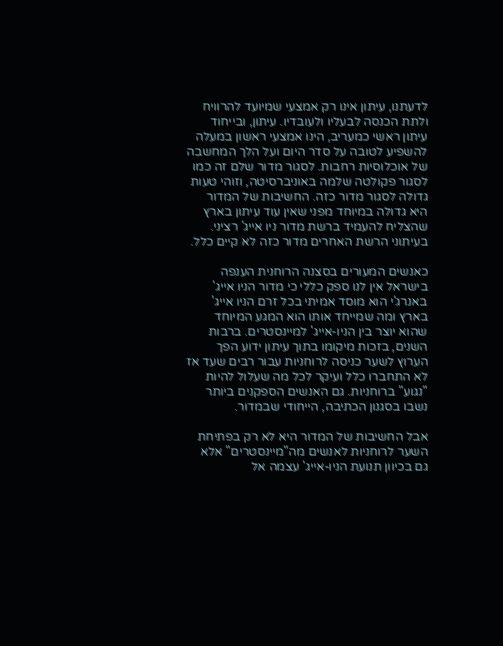לדעתנו, עיתון אינו רק אמצעי שמיועד להרוויח ולתת הכנסה לבעליו ולעובדיו. עיתון, ובייחוד עיתון ראשי כמעריב, הינו אמצעי ראשון במעלה להשפיע לטובה על סדר היום ועל הלך המחשבה של אוכלוסיות רחבות. לסגור מדור שלם זה כמו לסגור פקולטה שלמה באוניברסיטה, וזוהי טעות גדולה לסגור מדור כזה. החשיבות של המדור היא גדולה במיוחד מפני שאין עוד עיתון בארץ שהצליח להעמיד ברשת מדור ניו אייג' רציני. בעיתוני הרשת האחרים מדור כזה לא קיים כלל.

כאנשים המעורים בסצנה הרוחנית הענפה בישראל אין לנו ספק כללי כי מדור הניו אייג' באנרג'י הוא מוסד אמיתי בכל זרם הניו אייג' בארץ ומה שמייחד אותו הוא המגע המיוחד שהוא יוצר בין הניו-אייג' למיינסטרים. ברבות השנים, בזכות מיקומו בתוך עיתון ידוע הפך הערוץ לשער כניסה לרוחניות עבור רבים שעד אז לא התחברו כלל ועיקר לכל מה שעלול להיות "נגוע" ברוחניות. גם האנשים הספקנים ביותר נשבו בסגנון הכתיבה, הייחודי שבמדור.

אבל החשיבות של המדור היא לא רק בפתיחת השער לרוחניות לאנשים מה"מיינסטרים" אלא גם בכיוון תנועת הניו-אייג' עצמה אל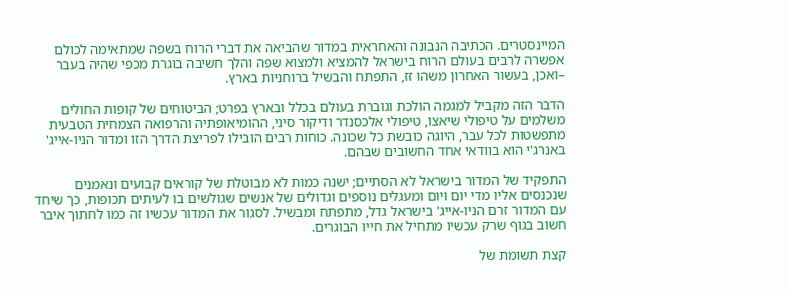המיינסטרים. הכתיבה הנבונה והאחראית במדור שהביאה את דברי הרוח בשפה שמתאימה לכולם אפשרה לרבים בעולם הרוח בישראל להמציא ולמצוא שפה והלך חשיבה בוגרת מכפי שהיה בעבר –ואכן, בעשור האחרון משהו זז, התפתח והבשיל ברוחניות בארץ.

הדבר הזה מקביל למגמה הולכת וגוברת בעולם בכלל ובארץ בפרט; הביטוחים של קופות החולים משלמים על טיפולי שיאצו, טיפולי אלכסנדר ודיקור סיני, ההומיאופתיה והרפואה הצמחית הטבעית מתפשטות לכל עבר, היוגה כובשת כל שכונה. כוחות רבים הובילו לפריצת הדרך הזו ומדור הניו-אייג' באנרג'י הוא בוודאי אחד החשובים שבהם.

התפקיד של המדור בישראל לא הסתיים; ישנה כמות לא מבוטלת של קוראים קבועים ונאמנים שנכנסים אליו מדי יום ויום ומעגלים נוספים וגדולים של אנשים שגולשים בו לעיתים תכופות, כך שיחד עם המדור זרם הניו-אייג' בישראל גדל, מתפתח ומבשיל. לסגור את המדור עכשיו זה כמו לחתוך איבר חשוב בגוף שרק עכשיו מתחיל את חייו הבוגרים.

קצת תשומת של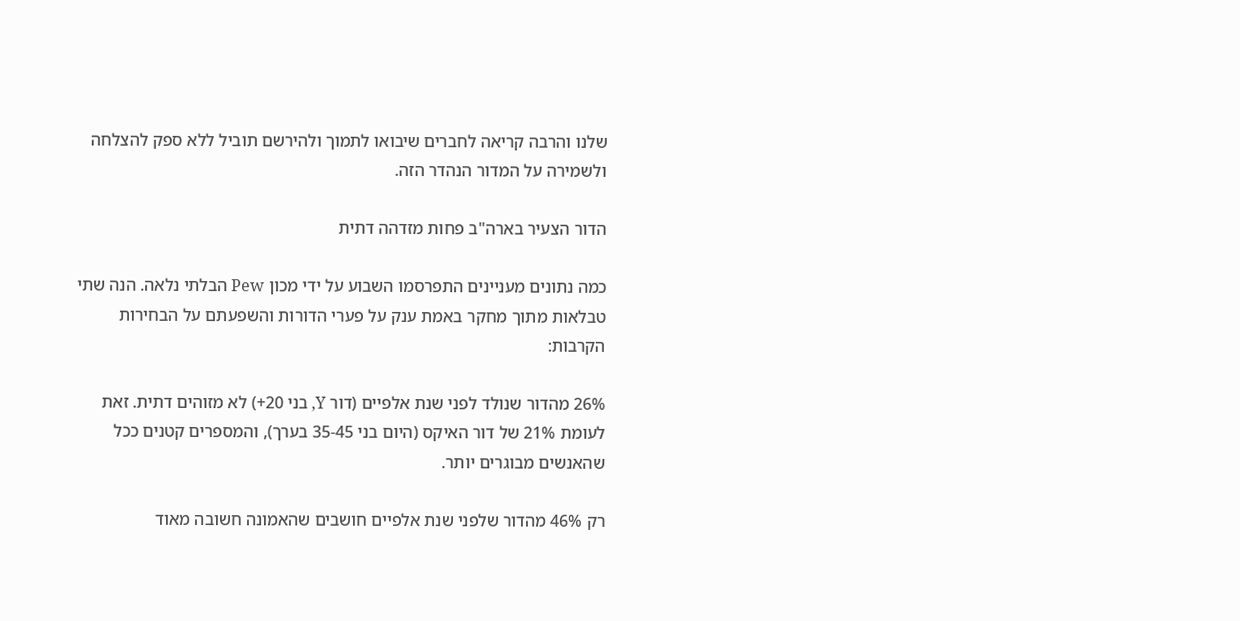שלנו והרבה קריאה לחברים שיבואו לתמוך ולהירשם תוביל ללא ספק להצלחה ולשמירה על המדור הנהדר הזה.

הדור הצעיר בארה"ב פחות מזדהה דתית

כמה נתונים מעניינים התפרסמו השבוע על ידי מכון Pew הבלתי נלאה. הנה שתי טבלאות מתוך מחקר באמת ענק על פערי הדורות והשפעתם על הבחירות הקרבות:

26% מהדור שנולד לפני שנת אלפיים (דור Y, בני 20+) לא מזוהים דתית. זאת לעומת 21% של דור האיקס (היום בני 35-45 בערך), והמספרים קטנים ככל שהאנשים מבוגרים יותר.

רק 46% מהדור שלפני שנת אלפיים חושבים שהאמונה חשובה מאוד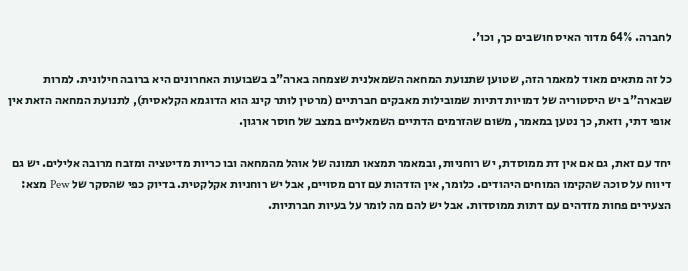לחברה. 64% מדור האיס חושבים כך, וכו'.

כל זה מתאים מאוד למאמר הזה, שטוען שתנועת המחאה השמאלנית שצמחה בארה"ב בשבועות האחרונים היא ברובה חילונית. למרות שבארה"ב יש היסטוריה של דמויות דתיות שמובילות מאבקים חברתיים (מרטין לותר קינג הוא הדוגמא הקלאסית), לתנועת המחאה הזאת אין אופי דתי, וזאת, כך נטען במאמר, משום שהזרמים הדתיים השמאליים במצב של חוסר ארגון.

יחד עם זאת, גם אם אין דת ממוסדת, יש רוחניות, ובמאמר תמצאו תמונה של אוהל מהמחאה ובו כריות מדיטציה ומזבח מרובה אלילים. יש גם דיווח על סוכה שהקימו המוחים היהודים. כלומר, אין הזדהות עם זרם מסויים, אבל יש רוחניות אקלקטית. בדיוק כפי שהסקר של Pew מצא: הצעירים פחות מזדהים עם דתות ממוסדות. אבל יש להם מה לומר על בעיות חברתיות.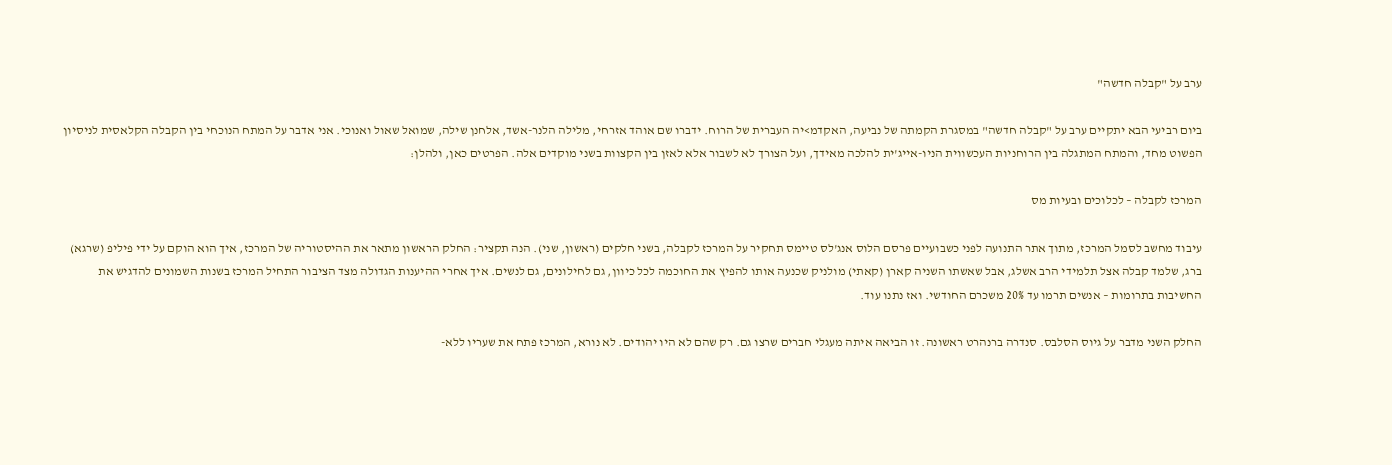ערב על "קבלה חדשה"

ביום רביעי הבא יתקיים ערב על "קבלה חדשה" במסגרת הקמתה של נביעה, האקדמ>יה העברית של הרוח. ידברו שם אוהד אזרחי, מלילה הלנר-אשד, אלחנן שילה, שמואל שאול ואנוכי. אני אדבר על המתח הנוכחי בין הקבלה הקלאסית לניסיון הפשוט מחד, והמתח המתגלה בין הרוחניות העכשווית הניו-אייג'ית להלכה מאידך, ועל הצורך לא לשבור אלא לאזן בין הקצוות בשני מוקדים אלה. הפרטים כאן, ולהלן:

המרכז לקבלה – לכלוכים ובעיות מס

עיבוד מחשב לסמל המרכז, מתוך אתר התנועה לפני כשבועיים פרסם הלוס אנג'לס טיימס תחקיר על המרכז לקבלה, בשני חלקים (ראשון, שני). הנה תקציר: החלק הראשון מתאר את ההיסטוריה של המרכז, איך הוא הוקם על ידי פיליפ (שרגא) ברג, שלמד קבלה אצל תלמידי הרב אשלג, אבל שאשתו השניה קארן (קאתי) מולניק שכנעה אותו להפיץ את החוכמה לכל כיוון, גם לחילונים, גם לנשים. איך אחרי ההיענות הגדולה מצד הציבור התחיל המרכז בשנות השמונים להדגיש את החשיבות בתרומות – אנשים תרמו עד 20% משכרם החודשי. ואז נתנו עוד.

החלק השני מדבר על גיוס הסלבס. סנדרה ברנהרט ראשונה. זו הביאה איתה מעגלי חברים שרצו גם. רק שהם לא היו יהודים. לא נורא, המרכז פתח את שעריו ללא-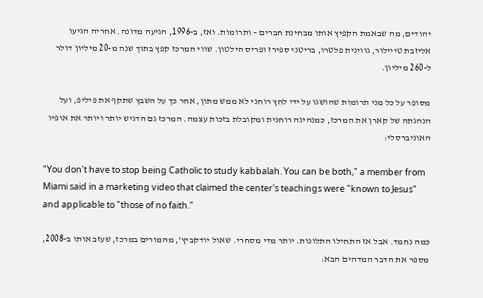יהודים, מה שבאמת הקפיץ אותו מבחינת חברים – ותרומות. ואז, ב-1996, הגיעה מדונה. אחריה הגיעו אליזבת טייילור, גווינית פלטרו, בריטני ספירז ופריס הילטון. שווי המרכז קפץ בתוך שנה מ-20 מיליון דולר ל-260 מיליון.

מסופר על כל מני תרומות שהושגו על ידי לחץ רוחני לא ממש מתון, אחר כך על השבץ שתקף את פיליפ, ועל הנהגתה של קארן את המרכז, כמנהיגה רוחנית ומקובלת בזכות עצמה. המרכז גם הדגיש יותר ויותר את אופיו האוניברסלי:

"You don't have to stop being Catholic to study kabbalah. You can be both," a member from Miami said in a marketing video that claimed the center's teachings were "known to Jesus" and applicable to "those of no faith."

כמה נחמד. אבל אז התחילו התלונות. יותר מדי מסחרי. שאול יודקביץ', מהמורים במרכז, שעזב אותו ב-2008, מספר את הדבר המדהים הבא: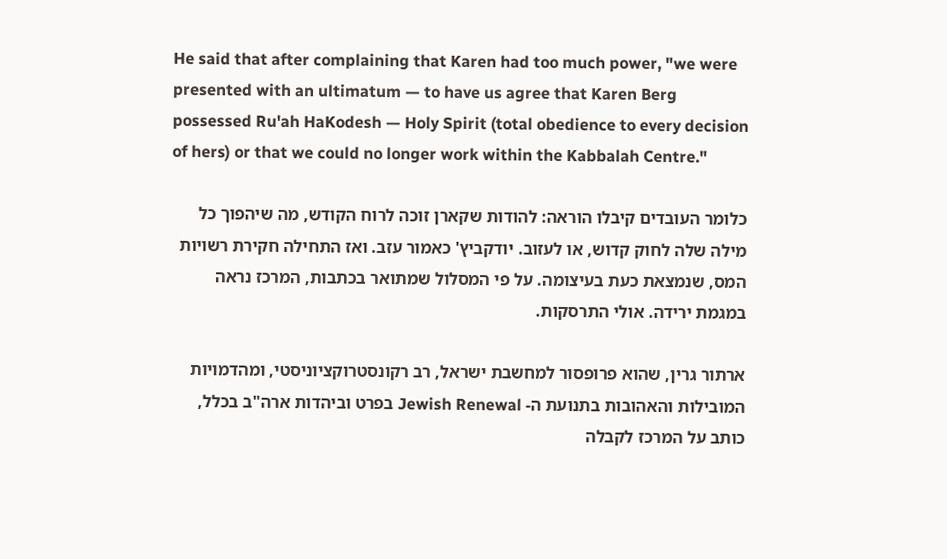He said that after complaining that Karen had too much power, "we were presented with an ultimatum — to have us agree that Karen Berg possessed Ru'ah HaKodesh — Holy Spirit (total obedience to every decision of hers) or that we could no longer work within the Kabbalah Centre."

כלומר העובדים קיבלו הוראה: להודות שקארן זוכה לרוח הקודש, מה שיהפוך כל מילה שלה לחוק קדוש, או לעזוב. יודקביץ' כאמור עזב. ואז התחילה חקירת רשויות המס, שנמצאת כעת בעיצומה. על פי המסלול שמתואר בכתבות, המרכז נראה במגמת ירידה. אולי התרסקות.

ארתור גרין, שהוא פרופסור למחשבת ישראל, רב רקונסטרוקציוניסטי, ומהדמויות המובילות והאהובות בתנועת ה- Jewish Renewal בפרט וביהדות ארה"ב בכלל, כותב על המרכז לקבלה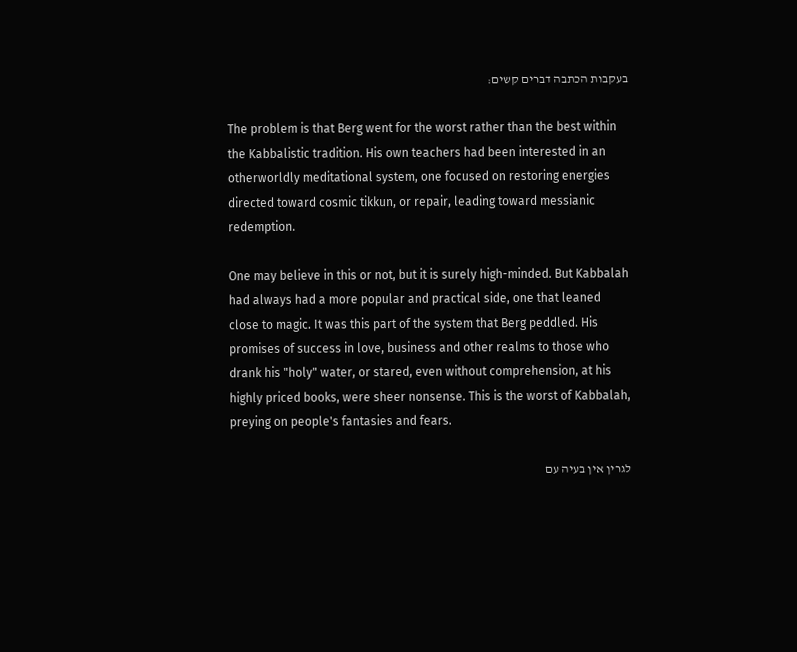בעקבות הכתבה דברים קשים:

The problem is that Berg went for the worst rather than the best within the Kabbalistic tradition. His own teachers had been interested in an otherworldly meditational system, one focused on restoring energies directed toward cosmic tikkun, or repair, leading toward messianic redemption.

One may believe in this or not, but it is surely high-minded. But Kabbalah had always had a more popular and practical side, one that leaned close to magic. It was this part of the system that Berg peddled. His promises of success in love, business and other realms to those who drank his "holy" water, or stared, even without comprehension, at his highly priced books, were sheer nonsense. This is the worst of Kabbalah, preying on people's fantasies and fears.

לגרין אין בעיה עם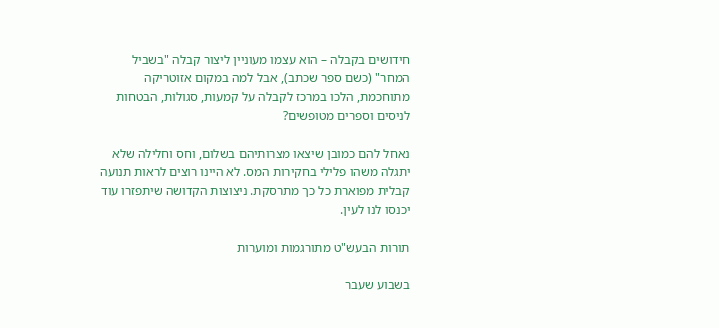חידושים בקבלה – הוא עצמו מעוניין ליצור קבלה "בשביל המחר" (כשם ספר שכתב), אבל למה במקום אזוטריקה מתוחכמת, הלכו במרכז לקבלה על קמעות, סגולות, הבטחות לניסים וספרים מטופשים?

נאחל להם כמובן שיצאו מצרותיהם בשלום, וחס וחלילה שלא יתגלה משהו פלילי בחקירות המס. לא היינו רוצים לראות תנועה קבלית מפוארת כל כך מתרסקת. ניצוצות הקדושה שיתפזרו עוד יכנסו לנו לעין.

תורות הבעש"ט מתורגמות ומוערות

בשבוע שעבר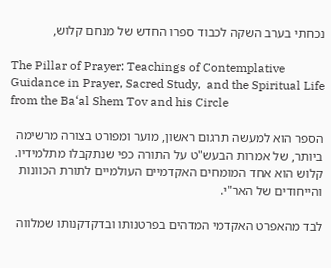נכחתי בערב השקה לכבוד ספרו החדש של מנחם קלוש,

The Pillar of Prayer: Teachings of Contemplative Guidance in Prayer, Sacred Study,  and the Spiritual Life from the Ba‘al Shem Tov and his Circle

הספר הוא למעשה תרגום ראשון, מוער ומפורט בצורה מרשימה ביותר, של אמרות הבעש"ט על התורה כפי שנתקבלו מתלמידיו. קלוש הוא אחד המומחים האקדמיים העולמיים לתורת הכוונות והייחודים של האר"י.

לבד מהאפרט האקדמי המדהים בפרטנותו ובדקדקנותו שמלווה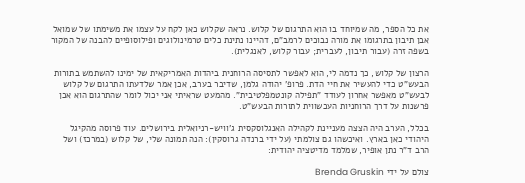את כל הספר, מה שמיוחד בו הוא התרגום של קלוש. נראה שקלוש כאן לקח על עצמו את משימתו של שמואל אבן תיבון בתרגומו את מורה נבוכים לרמב"ם, דהיינו נתינת כלים טרמינולוגים ופילוסופיים להבנה של המקור בשפה זרה (עבור תיבון, לעברית; עבור קלוש, לאנגלית).

הרצון של קלוש, כך נדמה לי, הוא לאפשר לתסיסה הרוחנית ביהדות האמריקאית של ימינו להשתמש בתורות הבעש"ט כדי להעשיר את חיי הדת. פרופ' יהודה גלמן, שדיבר בערב, אכן אמר שלדעתו התרגום של קלוש לבעש"ט מאפשר אחרון לעודד "תפילה קונטמפלטיבית". מהמעט שראיתי אני יכול לומר שהתרגום הוא אכן פרשנות על דרך הרוחניות העכשווית לתורות הבעש"ט.

בכלל, הערב היה הצצה מעניינת לקהילה האנגלוסקסית ג'וויש-רניואלית בירושלים. עוד פרוסה מהקיגל היהודי כאן בארץ. ואיכשהו גם צולמתי (על ידי ברנדה גרוסקין): הנה תמונה שלי, של קלוש (במרכז) ושל הרב ד"ר נתן אופיר, שמלמד מדיטציה יהודית:

צולם על ידי Brenda Gruskin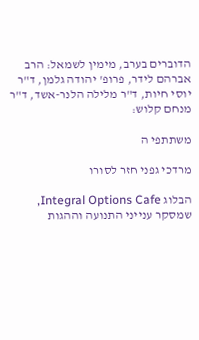הדוברים בערב, מימין לשמאל: הרב אברהם לידר, פרופ' יהודה גלמן, ד"ר יוסי חיות, ד"ר מלילה הלנר-אשד, ד"ר מנחם קלוש:

משתתפי ה

מרדכי גפני חזר לסורו

הבלוג Integral Options Cafe, שמסקר ענייני התנועה וההגות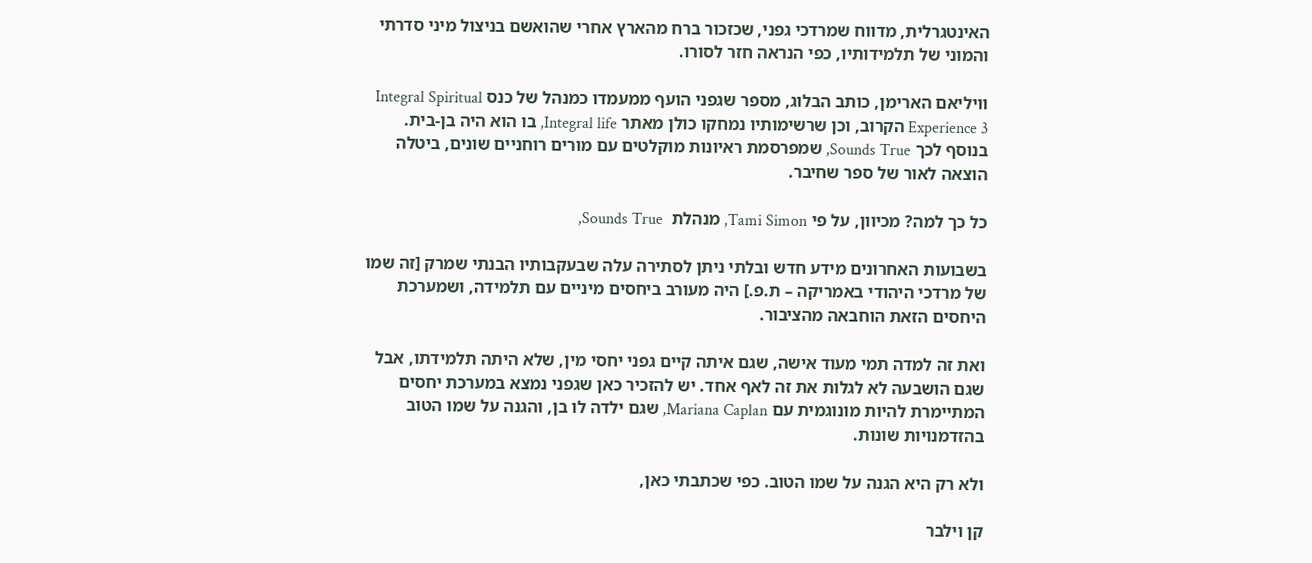האינטגרלית, מדווח שמרדכי גפני, שכזכור ברח מהארץ אחרי שהואשם בניצול מיני סדרתי והמוני של תלמידותיו, כפי הנראה חזר לסורו.

וויליאם הארימן, כותב הבלוג, מספר שגפני הועף ממעמדו כמנהל של כנס Integral Spiritual Experience 3 הקרוב, וכן שרשימותיו נמחקו כולן מאתר Integral life, בו הוא היה בן-בית. בנוסף לכך Sounds True, שמפרסמת ראיונות מוקלטים עם מורים רוחניים שונים, ביטלה הוצאה לאור של ספר שחיבר.

כל כך למה? מכיוון, על פי Tami Simon, מנהלת  Sounds True,

בשבועות האחרונים מידע חדש ובלתי ניתן לסתירה עלה שבעקבותיו הבנתי שמרק [זה שמו של מרדכי היהודי באמריקה – ת.פ.] היה מעורב ביחסים מיניים עם תלמידה, ושמערכת היחסים הזאת הוחבאה מהציבור.

ואת זה למדה תמי מעוד אישה, שגם איתה קיים גפני יחסי מין, שלא היתה תלמידתו, אבל שגם הושבעה לא לגלות את זה לאף אחד. יש להזכיר כאן שגפני נמצא במערכת יחסים המתיימרת להיות מונוגמית עם Mariana Caplan, שגם ילדה לו בן, והגנה על שמו הטוב בהזדמנויות שונות.

ולא רק היא הגנה על שמו הטוב. כפי שכתבתי כאן,

קן וילבר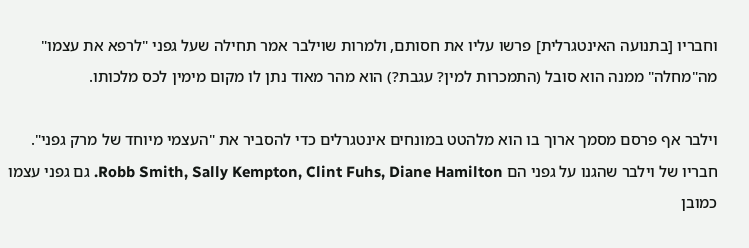וחבריו [בתנועה האינטגרלית] פרשו עליו את חסותם, ולמרות שוילבר אמר תחילה שעל גפני "לרפא את עצמו" מה"מחלה" ממנה הוא סובל (התמכרות למין? עגבת?) הוא מהר מאוד נתן לו מקום מימין לכס מלכותו.

וילבר אף פרסם מסמך ארוך בו הוא מלהטט במונחים אינטגרלים כדי להסביר את "העצמי מיוחד של מרק גפני". חבריו של וילבר שהגנו על גפני הם Robb Smith, Sally Kempton, Clint Fuhs, Diane Hamilton. גם גפני עצמו כמובן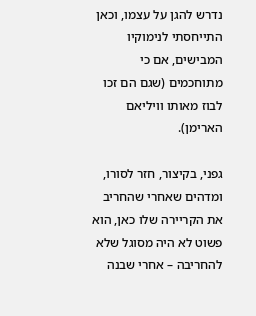נדרש להגן על עצמו, וכאן התייחסתי לנימוקיו המבישים, אם כי מתוחכמים (שגם הם זכו לבוז מאותו וויליאם הארימן).

גפני, בקיצור, חזר לסורו, ומדהים שאחרי שהחריב את הקריירה שלו כאן, הוא פשוט לא היה מסוגל שלא להחריבה – אחרי שבנה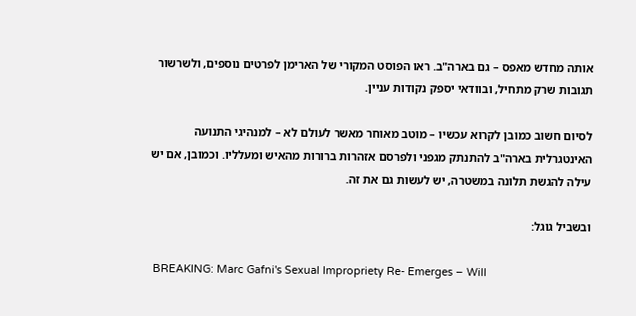אותה מחדש מאפס – גם בארה"ב. ראו הפוסט המקורי של הארימן לפרטים נוספים, ולשרשור תגובות שרק מתחיל, ובוודאי יספק נקודות עניין.

לסיום חשוב כמובן לקרוא עכשיו – מוטב מאוחר מאשר לעולם לא – למנהיגי התנועה האינטגרלית בארה"ב להתנתק מגפני ולפרסם אזהרות ברורות מהאיש ומעלליו. וכמובן, אם יש עילה להגשת תלונה במשטרה, יש לעשות גם את זה.

ובשביל גוגל:

 BREAKING: Marc Gafni's Sexual Impropriety Re- Emerges – Will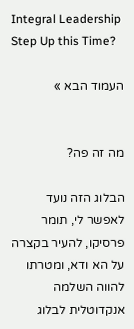Integral Leadership Step Up this Time?

העמוד הבא »


מה זה פה?

הבלוג הזה נועד לאפשר לי, תומר פרסיקו, להעיר בקצרה על הא ודא, ומטרתו להווה השלמה אנקדוטלית לבלוג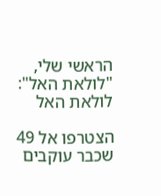הראשי שלי, "לולאת האל":
לולאת האל

הצטרפו אל 49 שכבר עוקבים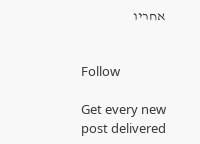אחריו


Follow

Get every new post delivered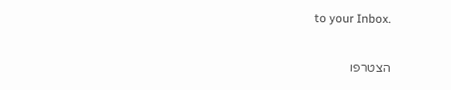to your Inbox.

הצטרפו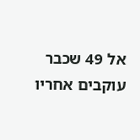אל 49 שכבר עוקבים אחריו